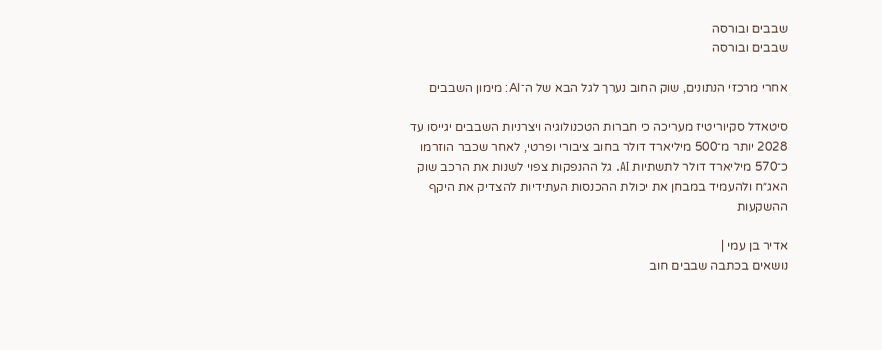שבבים ובורסה
שבבים ובורסה

אחרי מרכזי הנתונים, שוק החוב נערך לגל הבא של ה־AI: מימון השבבים

סיטאדל סקיוריטיז מעריכה כי חברות הטכנולוגיה ויצרניות השבבים יגייסו עד 2028 יותר מ־500 מיליארד דולר בחוב ציבורי ופרטי, לאחר שכבר הוזרמו כ־570 מיליארד דולר לתשתיות AI. גל ההנפקות צפוי לשנות את הרכב שוק האג״ח ולהעמיד במבחן את יכולת ההכנסות העתידיות להצדיק את היקף ההשקעות

אדיר בן עמי |
נושאים בכתבה שבבים חוב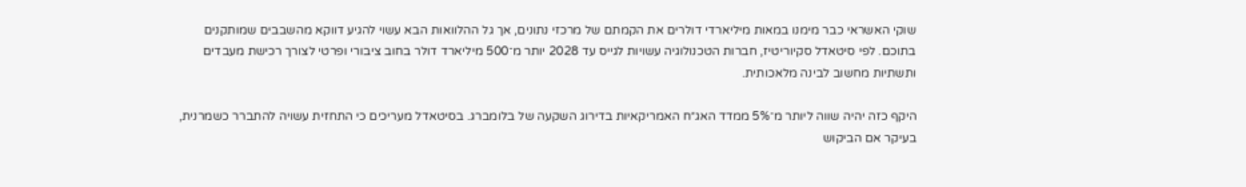שוקי האשראי כבר מימנו במאות מיליארדי דולרים את הקמתם של מרכזי נתונים, אך גל ההלוואות הבא עשוי להגיע דווקא מהשבבים שמותקנים בתוכם. לפי סיטאדל סקיוריטיז, חברות הטכנולוגיה עשויות לגייס עד 2028 יותר מ־500 מיליארד דולר בחוב ציבורי ופרטי לצורך רכישת מעבדים ותשתיות מחשוב לבינה מלאכותית.

היקף כזה יהיה שווה ליותר מ־5% ממדד האג״ח האמריקאיות בדירוג השקעה של בלומברג. בסיטאדל מעריכים כי התחזית עשויה להתברר כשמרנית, בעיקר אם הביקוש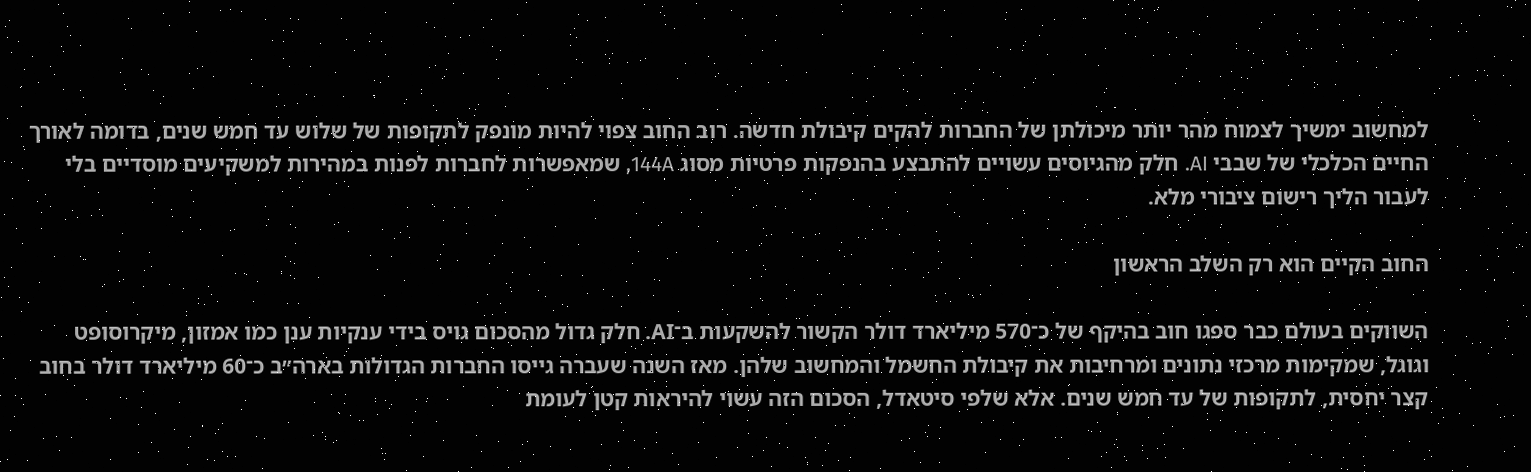למחשוב ימשיך לצמוח מהר יותר מיכולתן של החברות להקים קיבולת חדשה. רוב החוב צפוי להיות מונפק לתקופות של שלוש עד חמש שנים, בדומה לאורך החיים הכלכלי של שבבי AI. חלק מהגיוסים עשויים להתבצע בהנפקות פרטיות מסוג 144A, שמאפשרות לחברות לפנות במהירות למשקיעים מוסדיים בלי לעבור הליך רישום ציבורי מלא.

החוב הקיים הוא רק השלב הראשון

השווקים בעולם כבר ספגו חוב בהיקף של כ־570 מיליארד דולר הקשור להשקעות ב־AI. חלק גדול מהסכום גויס בידי ענקיות ענן כמו אמזון, מיקרוסופט וגוגל, שמקימות מרכזי נתונים ומרחיבות את קיבולת החשמל והמחשוב שלהן. מאז השנה שעברה גייסו החברות הגדולות בארה״ב כ־60 מיליארד דולר בחוב קצר יחסית, לתקופות של עד חמש שנים. אלא שלפי סיטאדל, הסכום הזה עשוי להיראות קטן לעומת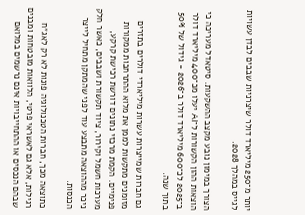יותר מ־250 מיליארד דולר שיצרניות שבבים לבדן עשויות לגייס במהלך 2028.

הצורך במימון נובע מקצב ההשקעות. סיטאדל מעריכה כי הוצאות ההון הקשורות ל־AI יעלו מכ־400 מיליארד דולר ב־2025 לכ־600 מיליארד דולר ב־2026 - גידול של 50% בתוך שנה.

גם חברות שמייצרות עשרות מיליארדי דולרים בתזרים מזומנים מתקשות לממן את מלוא ההתרחבות ממקורות פנימיים. הקמת מרכזי נתונים דורשת רכישת קרקע, מערכות חשמל וקירור, ציוד תקשורת ושבבים, כאשר חלק ניכר מההוצאה מתבצע עוד לפני שהמתקן מתחיל לייצר הכנסות.

כתוצאה מכך, חברות הטכנולוגיה פונות לא רק לאג״ח רגילות, אלא גם לאשראי פרטי, הלוואות מובטחות ומבנים שבהם הנכסים או ההתחייבויות אינם נרשמים במלואם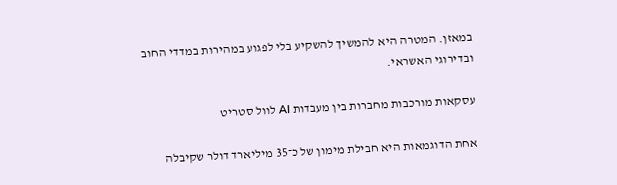במאזן. המטרה היא להמשיך להשקיע בלי לפגוע במהירות במדדי החוב ובדירוגי האשראי.

עסקאות מורכבות מחברות בין מעבדות AI לוול סטריט

אחת הדוגמאות היא חבילת מימון של כ־35 מיליארד דולר שקיבלה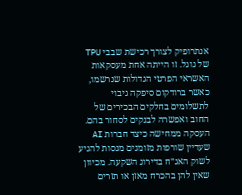אנתרופיק לצורך רכישת שבבי TPU של גוגל. זו הייתה אחת מעסקאות האשראי הפרטי הגדולות שנרשמו, כאשר ברודקום סיפקה גיבוי לתשלומים בחלקים הבכירים של החוב ואפשרה לבנקים לסחור בהם. העסקה ממחישה כיצד חברות AI שעדיין שורפות מזומנים מנסות להגיע לשוק האג״ח בדירוג השקעה. מכיוון שאין להן בהכרח מאזן או תזרים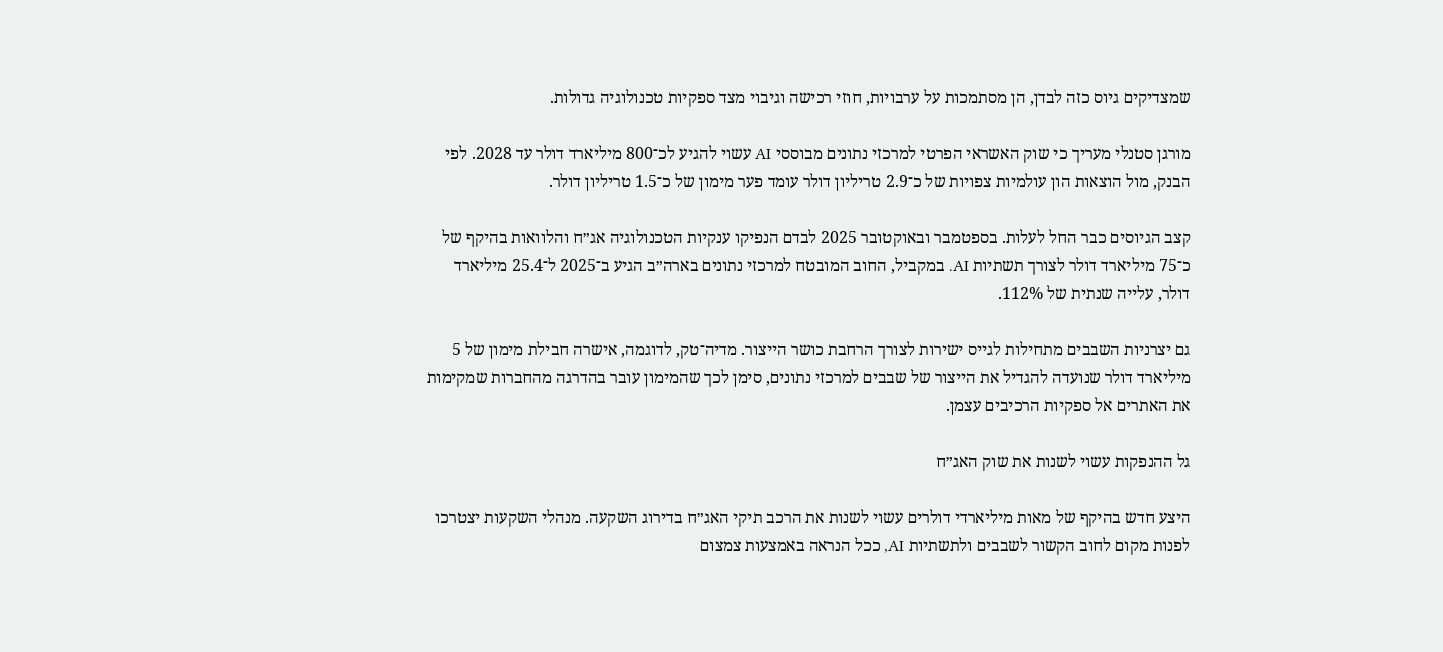שמצדיקים גיוס כזה לבדן, הן מסתמכות על ערבויות, חוזי רכישה וגיבוי מצד ספקיות טכנולוגיה גדולות.

מורגן סטנלי מעריך כי שוק האשראי הפרטי למרכזי נתונים מבוססי AI עשוי להגיע לכ־800 מיליארד דולר עד 2028. לפי הבנק, מול הוצאות הון עולמיות צפויות של כ־2.9 טריליון דולר עומד פער מימון של כ־1.5 טריליון דולר.

קצב הגיוסים כבר החל לעלות. בספטמבר ובאוקטובר 2025 לבדם הנפיקו ענקיות הטכנולוגיה אג״ח והלוואות בהיקף של כ־75 מיליארד דולר לצורך תשתיות AI. במקביל, החוב המובטח למרכזי נתונים בארה״ב הגיע ב־2025 ל־25.4 מיליארד דולר, עלייה שנתית של 112%.

גם יצרניות השבבים מתחילות לגייס ישירות לצורך הרחבת כושר הייצור. מדיה־טק, לדוגמה, אישרה חבילת מימון של 5 מיליארד דולר שנועדה להגדיל את הייצור של שבבים למרכזי נתונים, סימן לכך שהמימון עובר בהדרגה מהחברות שמקימות את האתרים אל ספקיות הרכיבים עצמן.

גל ההנפקות עשוי לשנות את שוק האג״ח

היצע חדש בהיקף של מאות מיליארדי דולרים עשוי לשנות את הרכב תיקי האג״ח בדירוג השקעה. מנהלי השקעות יצטרכו לפנות מקום לחוב הקשור לשבבים ולתשתיות AI, ככל הנראה באמצעות צמצום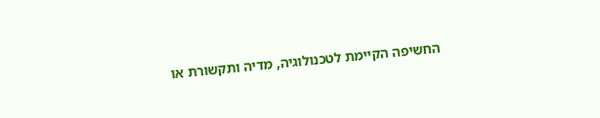החשיפה הקיימת לטכנולוגיה, מדיה ותקשורת או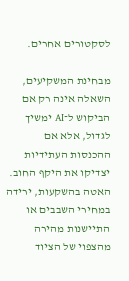לסקטורים אחרים.

מבחינת המשקיעים, השאלה אינה רק אם הביקוש ל־AI ימשיך לגדול, אלא אם ההכנסות העתידיות יצדיקו את היקף החוב. האטה בהשקעות, ירידה במחירי השבבים או התיישנות מהירה מהצפוי של הציוד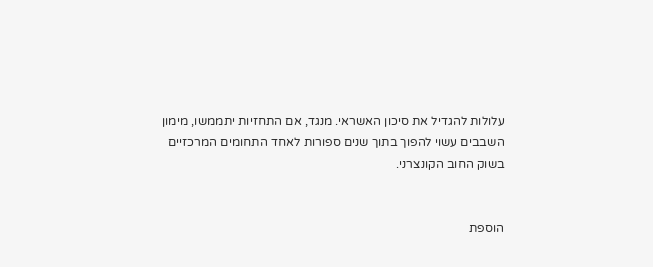עלולות להגדיל את סיכון האשראי. מנגד, אם התחזיות יתממשו, מימון השבבים עשוי להפוך בתוך שנים ספורות לאחד התחומים המרכזיים בשוק החוב הקונצרני.


הוספת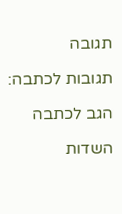תגובה

תגובות לכתבה:

הגב לכתבה

השדות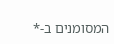המסומנים ב-*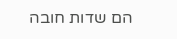הם שדות חובה